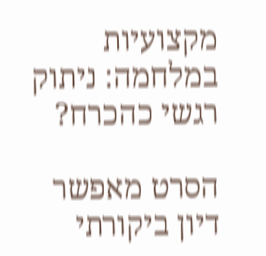מקצועיות במלחמה: ניתוק רגשי כהכרח?

הסרט מאפשר דיון ביקורתי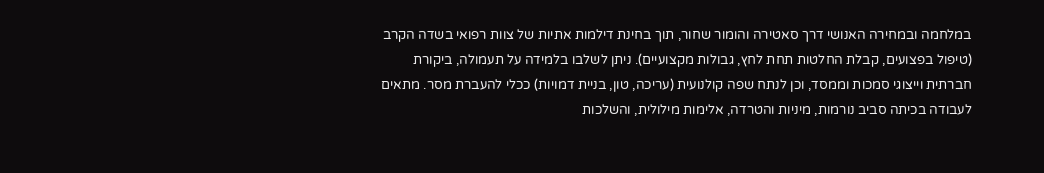במלחמה ובמחירה האנושי דרך סאטירה והומור שחור, תוך בחינת דילמות אתיות של צוות רפואי בשדה הקרב (טיפול בפצועים, קבלת החלטות תחת לחץ, גבולות מקצועיים). ניתן לשלבו בלמידה על תעמולה, ביקורת חברתית וייצוגי סמכות וממסד, וכן לנתח שפה קולנועית (עריכה, טון, בניית דמויות) ככלי להעברת מסר. מתאים לעבודה בכיתה סביב נורמות, מיניות והטרדה, אלימות מילולית, והשלכות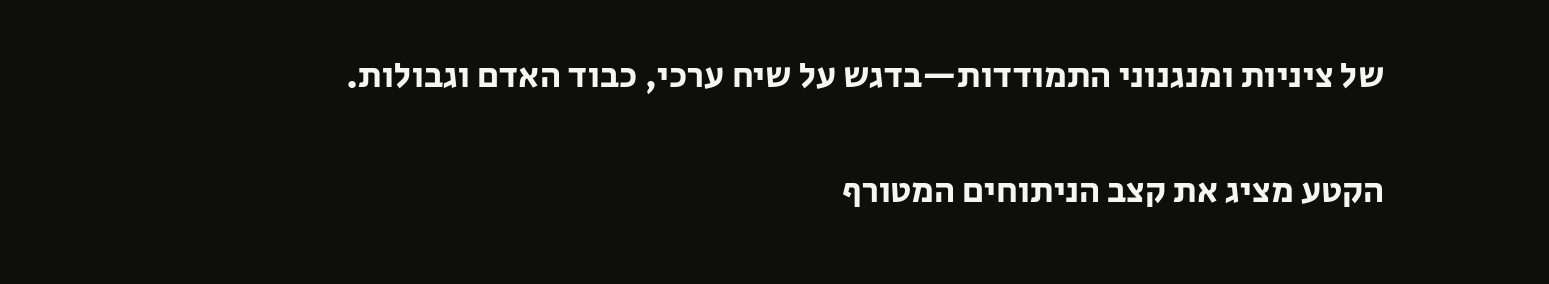של ציניות ומנגנוני התמודדות—בדגש על שיח ערכי, כבוד האדם וגבולות.

הקטע מציג את קצב הניתוחים המטורף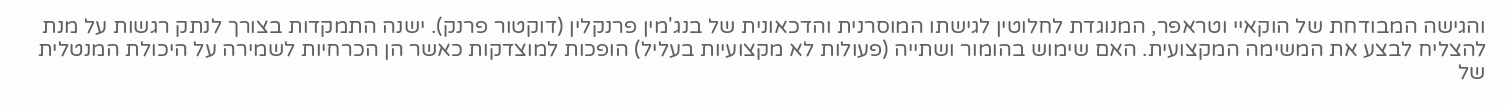והגישה המבודחת של הוקאיי וטראפר, המנוגדת לחלוטין לגישתו המוסרנית והדכאונית של בנג'מין פרנקלין (דוקטור פרנק). ישנה התמקדות בצורך לנתק רגשות על מנת להצליח לבצע את המשימה המקצועית. האם שימוש בהומור ושתייה (פעולות לא מקצועיות בעליל) הופכות למוצדקות כאשר הן הכרחיות לשמירה על היכולת המנטלית של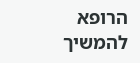הרופא להמשיך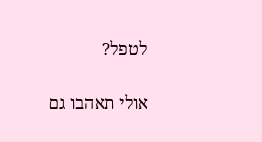לטפל?

אולי תאהבו גם